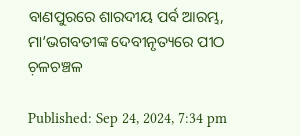ବାଣପୁରରେ ଶାରଦୀୟ ପର୍ବ ଆରମ୍ଭ, ମା’ଭଗବତୀଙ୍କ ଦେବୀନୃତ୍ୟରେ ପୀଠ ଚ଼ଳଚଞ୍ଚଳ

Published: Sep 24, 2024, 7:34 pm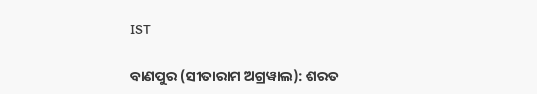IST

ବାଣପୁର (ସୀତାରାମ ଅଗ୍ରୱାଲ): ଶରତ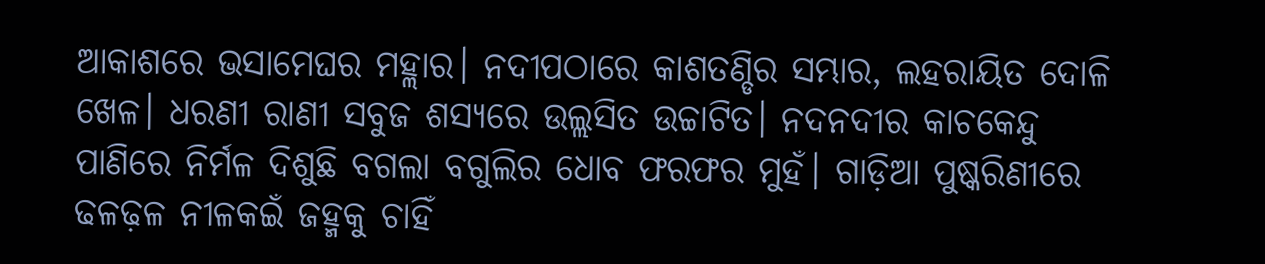ଆକାଶରେ ଭସାମେଘର ମହ୍ଲାର। ନଦୀପଠାରେ କାଶତଣ୍ଡିର ସମ୍ଭାର, ଲହରାୟିତ ଦୋଳି ଖେଳ। ଧରଣୀ ରାଣୀ ସବୁଜ ଶସ୍ୟରେ ଉଲ୍ଲସିତ ଉଚ୍ଚାଟିତ। ନଦନଦୀର କାଚକେନ୍ଦୁ ପାଣିରେ ନିର୍ମଳ ଦିଶୁଛି ବଗଲା ବଗୁଲିର ଧୋବ ଫରଫର ମୁହଁ। ଗାଡ଼ିଆ ପୁଷ୍କରିଣୀରେ ଢଳଢ଼ଳ ନୀଳକଇଁ ଜହ୍ମକୁ ଚାହିଁ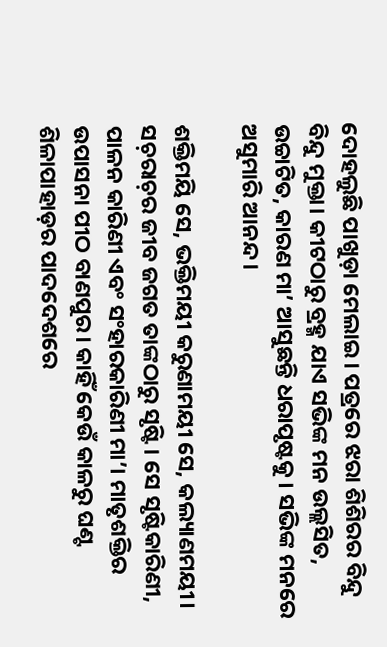ଦୋହଲୁଛି ପାଖୁଡ଼ା ମେଲାଇ। ପତ୍ରରେ ଝରା ଶିଶିରର ବିନ୍ଦୁ ବିନ୍ଦୁ ମୁକ୍ତା। କୀଟଠାରୁ ବ୍ରହ୍ମ ଯାଏ ସଭିଙ୍କ ମନ ଉଲ୍ଲସିତ, ଉଚ୍ଚାଟିତ, କାରଣ ମା’ ଆସୁଛନ୍ତି ଧରାପୃଷ୍ଟକୁ। ସଭିଙ୍କ ମନରେ ଅସୁମାରି ଆନନ୍ଦ।

ଶକ୍ତିମୟି ସେ, ଭକ୍ତିମୟୀ କରୁଣାମୟୀ ସେ, କଲ୍ୟାଣମୟୀ। ସଚ଼ରାଚ଼ର ଜୀବ ଜଗତ ତାଙ୍କଠାରୁ ସୃଷ୍ଟି। ସେ ସୃଷ୍ଟିକାରିଣୀ, ପାଳନ କାରିଣୀ ଏବଂ ସଂହାରକାରିଣୀ ମା’। ମାତୃଶକ୍ତିର ଉପାସନା ପୀଠ ବାଣପୁର। କାହିଁ କେଉଁ କାଳରୁ ଘଣ୍ଟ ଶିଳାପାହାଡ଼ର ପାଦଦେଶରେ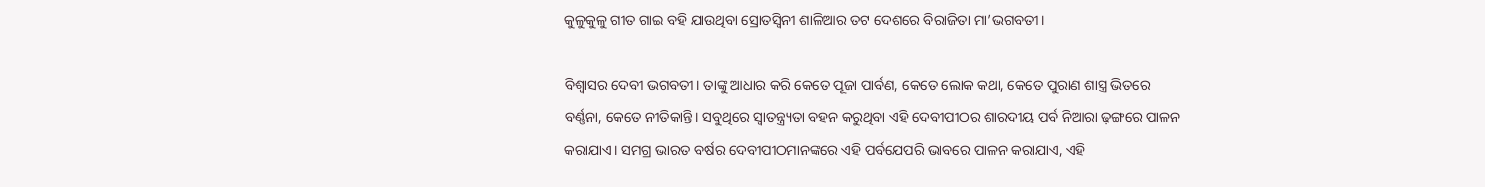କୁଳୁକୁଳୁ ଗୀତ ଗାଇ ବହି ଯାଉଥିବା ସ୍ରୋତସ୍ଵିନୀ ଶାଳିଆର ତଟ ଦେଶରେ ବିରାଜିତା ମା’ଭଗବତୀ।

ବିଶ୍ୱାସର ଦେବୀ ଭଗବତୀ। ତାଙ୍କୁ ଆଧାର କରି କେତେ ପୂଜା ପାର୍ବଣ, କେତେ ଲୋକ କଥା, କେତେ ପୁରାଣ ଶାସ୍ତ୍ର ଭିତରେ ବର୍ଣ୍ଣନା, କେତେ ନୀତିକାନ୍ତି। ସବୁଥିରେ ସ୍ଵାତନ୍ତ୍ର୍ୟତା ବହନ କରୁଥିବା ଏହି ଦେବୀପୀଠର ଶାରଦୀୟ ପର୍ବ ନିଆରା ଢ଼ଙ୍ଗରେ ପାଳନ କରାଯାଏ। ସମଗ୍ର ଭାରତ ବର୍ଷର ଦେବୀପୀଠମାନଙ୍କରେ ଏହି ପର୍ବଯେପରି ଭାବରେ ପାଳନ କରାଯାଏ, ଏହି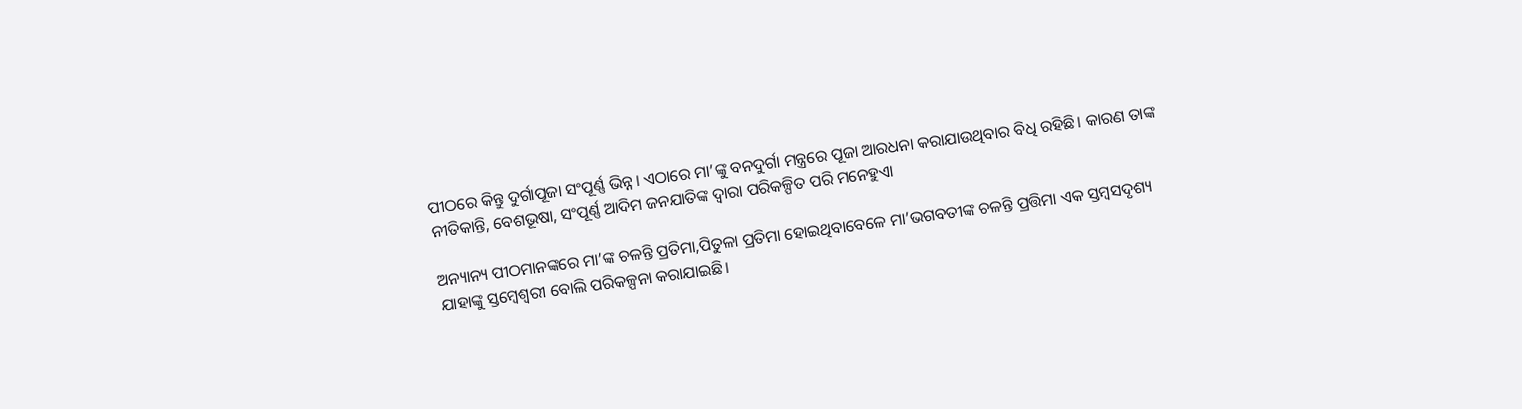ପୀଠରେ କିନ୍ତୁ ଦୁର୍ଗାପୂଜା ସଂପୂର୍ଣ୍ଣ ଭିନ୍ନ। ଏଠାରେ ମା’ଙ୍କୁ ବନଦୁର୍ଗା ମନ୍ତ୍ରରେ ପୂଜା ଆରଧନା କରାଯାଉଥିବାର ବିଧି ରହିଛି। କାରଣ ତାଙ୍କ ନୀତିକାନ୍ତି, ବେଶଭୂଷା, ସଂପୂର୍ଣ୍ଣ ଆଦିମ ଜନଯାତିଙ୍କ ଦ୍ଵାରା ପରିକଳ୍ପିତ ପରି ମନେହୁଏା

ଅନ୍ୟାନ୍ୟ ପୀଠମାନଙ୍କରେ ମା’ଙ୍କ ଚଳନ୍ତି ପ୍ରତିମା,ପିତୁଳା ପ୍ରତିମା ହୋଇଥିବାବେଳେ ମା’ଭଗବତୀଙ୍କ ଚଳନ୍ତି ପ୍ରତ୍ତିମା ଏକ ସ୍ତମ୍ବସଦୃଶ୍ୟ ଯାହାଙ୍କୁ ସ୍ତମ୍ବେଶ୍ଵରୀ ବୋଲି ପରିକଳ୍ପନା କରାଯାଇଛି।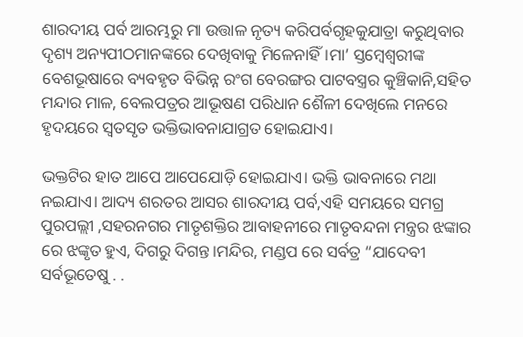ଶାରଦୀୟ ପର୍ବ ଆରମ୍ଭରୁ ମା ଉତ୍ତାଳ ନୃତ୍ୟ କରିପର୍ବଗୃହକୁଯାତ୍ରା କରୁଥିବାର ଦୃଶ୍ୟ ଅନ୍ୟପୀଠମାନଙ୍କରେ ଦେଖିବାକୁ ମିଳେନାହିଁ।ମା’ ସ୍ତମ୍ବେଶ୍ଵରୀଙ୍କ ବେଶଭୂଷାରେ ବ୍ୟବହୃତ ବିଭିନ୍ନ ରଂଗ ବେରଙ୍ଗର ପାଟବସ୍ତ୍ରର କୁଞ୍ଚିକାନି,ସହିତ ମନ୍ଦାର ମାଳ, ବେଲପତ୍ରର ଆଭୂଷଣ ପରିଧାନ ଶୈଳୀ ଦେଖିଲେ ମନରେ ହୃଦୟରେ ସ୍ୱତସୃତ ଭକ୍ତିଭାବନାଯାଗ୍ରତ ହୋଇଯାଏ।

ଭକ୍ତଟିର ହାତ ଆପେ ଆପେଯୋଡ଼ି ହୋଇଯାଏ। ଭକ୍ତି ଭାବନାରେ ମଥା ନଇଯାଏ। ଆଦ୍ୟ ଶରତର ଆସର ଶାରଦୀୟ ପର୍ବ,ଏହି ସମୟରେ ସମଗ୍ର ପୁରପଲ୍ଲୀ ,ସହରନଗର ମାତୃଶକ୍ତିର ଆବାହନୀରେ ମାତୃବନ୍ଦନା ମନ୍ତ୍ରର ଝଙ୍କାର ରେ ଝଙ୍କୃତ ହୁଏ, ଦିଗରୁ ଦିଗନ୍ତ।ମନ୍ଦିର, ମଣ୍ଡପ ରେ ସର୍ବତ୍ର “ଯାଦେବୀ ସର୍ବଭୂତେଷୁ . .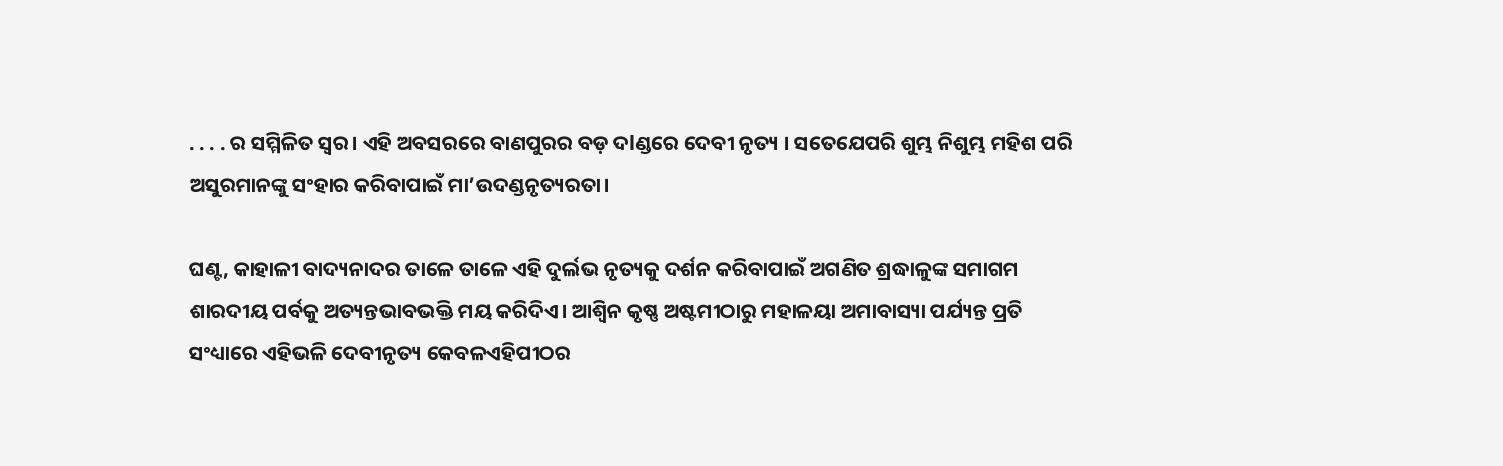. . . . ର ସମ୍ମିଳିତ ସ୍ୱର। ଏହି ଅବସରରେ ବାଣପୁରର ବଡ଼ ଦlଣ୍ଡରେ ଦେବୀ ନୃତ୍ୟ । ସତେଯେପରି ଶୁମ୍ଭ ନିଶୁମ୍ଭ ମହିଶ ପରି ଅସୁରମାନଙ୍କୁ ସଂହାର କରିବାପାଇଁ ମା’ଉଦଣ୍ଡନୃତ୍ୟରତା।

ଘଣ୍ଟ, କାହାଳୀ ବାଦ୍ୟନାଦର ତାଳେ ତାଳେ ଏହି ଦୁର୍ଲଭ ନୃତ୍ୟକୁ ଦର୍ଶନ କରିବାପାଇଁ ଅଗଣିତ ଶ୍ରଦ୍ଧାଳୁଙ୍କ ସମାଗମ ଶାରଦୀୟ ପର୍ବକୁ ଅତ୍ୟନ୍ତଭାବଭକ୍ତି ମୟ କରିଦିଏ। ଆଶ୍ୱିନ କୃଷ୍ଣ ଅଷ୍ଟମୀଠାରୁ ମହାଳୟା ଅମାବାସ୍ୟା ପର୍ଯ୍ୟନ୍ତ ପ୍ରତି ସଂଧ୍ୟାରେ ଏହିଭଳି ଦେବୀନୃତ୍ୟ କେବଳଏହିପୀଠର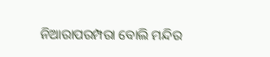ନିଆରାପରମ୍ପରା ବୋଲି ମନ୍ଦିର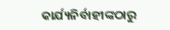କାର୍ଯ୍ୟନିର୍ବାହୀଙ୍କଠାରୁ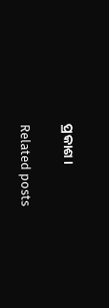ପ୍ରକାଶ।

Related posts